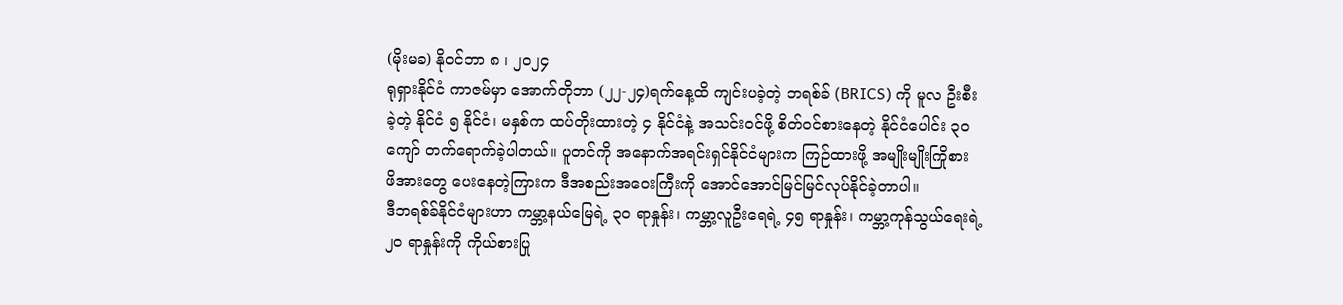(မိုးမခ) နိုဝင်ဘာ ၈ ၊ ၂၀၂၄
ရုရှားနိုင်ငံ ကာဇမ်မှာ အောက်တိုဘာ (၂၂-၂၄)ရက်နေ့ထိ ကျင်းပခဲ့တဲ့ ဘရစ်ခ် (BRICS) ကို မူလ ဦးစီးခဲ့တဲ့ နိုင်ငံ ၅ နိုင်ငံ၊ မနှစ်က ထပ်တိုးထားတဲ့ ၄ နိုင်ငံနဲ့ အသင်းဝင်ဖို့ စိတ်ဝင်စားနေတဲ့ နိုင်ငံပေါင်း ၃၀ ကျော် တက်ရောက်ခဲ့ပါတယ်။ ပူတင်ကို အနောက်အရင်းရှင်နိုင်ငံများက ကြဉ်ထားဖို့ အမျိုးမျိုးကြိုစား ဖိအားတွေ ပေးနေတဲ့ကြားက ဒီအစည်းအဝေးကြီးကို အောင်အောင်မြင်မြင်လုပ်နိုင်ခဲ့တာပါ။
ဒီဘရစ်ခ်နိုင်ငံများဟာ ကမ္ဘာ့နယ်မြေရဲ့ ၃၀ ရာနှုန်း၊ ကမ္ဘာ့လူဦးရေရဲ့ ၄၅ ရာနှုန်း၊ ကမ္ဘာ့ကုန်သွယ်ရေးရဲ့ ၂၀ ရာနှုန်းကို ကိုယ်စားပြု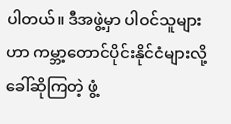ပါတယ်။ ဒီအဖွဲ့မှာ ပါဝင်သူများဟာ ကမ္ဘာ့တောင်ပိုင်းနိုင်ငံများလို့ ခေါ်ဆိုကြတဲ့ ဖွံ့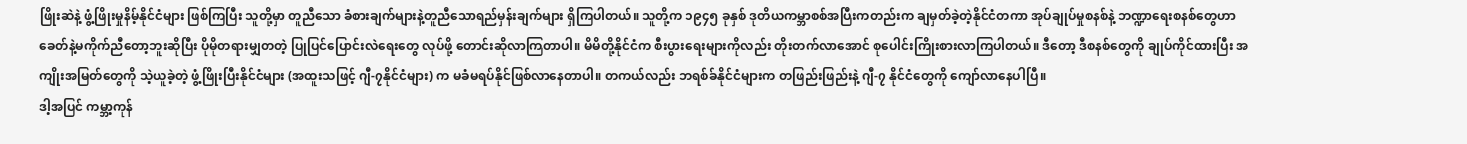ဖြိုးဆဲနဲ့ ဖွံ့ဖြိုးမှုနိမ့်နိုင်ငံများ ဖြစ်ကြပြီး သူတို့မှာ တူညီသော ခံစားချက်များနဲ့တူညီသောရည်မှန်းချက်များ ရှိကြပါတယ်။ သူတို့က ၁၉၄၅ ခုနှစ် ဒုတိယကမ္ဘာစစ်အပြီးကတည်းက ချမှတ်ခဲ့တဲ့နိုင်ငံတကာ အုပ်ချုပ်မှုစနစ်နဲ့ ဘဏ္ဍာရေးစနစ်တွေဟာ ခေတ်နဲ့မကိုက်ညီတော့ဘူးဆိုပြီး ပိုမိုတရားမျှတတဲ့ ပြုပြင်ပြောင်းလဲရေးတွေ လုပ်ဖို့ တောင်းဆိုလာကြတာပါ။ မိမိတို့နိုင်ငံက စီးပွားရေးများကိုလည်း တိုးတက်လာအောင် စုပေါင်းကြိုးစားလာကြပါတယ်။ ဒီတော့ ဒီစနစ်တွေကို ချုပ်ကိုင်ထားပြီး အကျိုးအမြတ်တွေကို သဲ့ယူခဲ့တဲ့ ဖွံ့ဖြိုးပြီးနိုင်ငံများ (အထူးသဖြင့် ဂျီ-၇နိုင်ငံများ) က မခံမရပ်နိုင်ဖြစ်လာနေတာပါ။ တကယ်လည်း ဘရစ်ခ်နိုင်ငံများက တဖြည်းဖြည်းနဲ့ ဂျီ-၇ နိုင်ငံတွေကို ကျော်လာနေပါပြီ။
ဒါ့အပြင် ကမ္ဘာ့ကုန်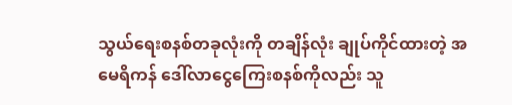သွယ်ရေးစနစ်တခုလုံးကို တချိန်လုံး ချုပ်ကိုင်ထားတဲ့ အမေရိကန် ဒေါ်လာငွေကြေးစနစ်ကိုလည်း သူ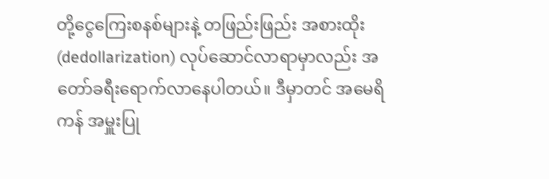တို့ငွေကြေးစနစ်များနဲ့ တဖြည်းဖြည်း အစားထိုး (dedollarization) လုပ်ဆောင်လာရာမှာလည်း အတော်ခရီးရောက်လာနေပါတယ်။ ဒီမှာတင် အမေရိကန် အမှူးပြု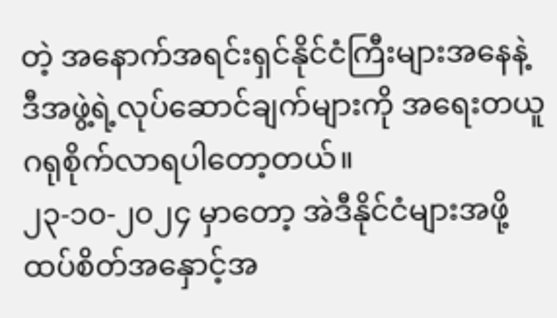တဲ့ အနောက်အရင်းရှင်နိုင်ငံကြီးများအနေနဲ့ ဒီအဖွဲ့ရဲ့လုပ်ဆောင်ချက်များကို အရေးတယူ ဂရုစိုက်လာရပါတော့တယ်။
၂၃-၁၀-၂၀၂၄ မှာတော့ အဲဒီနိုင်ငံများအဖို့ ထပ်စိတ်အနှောင့်အ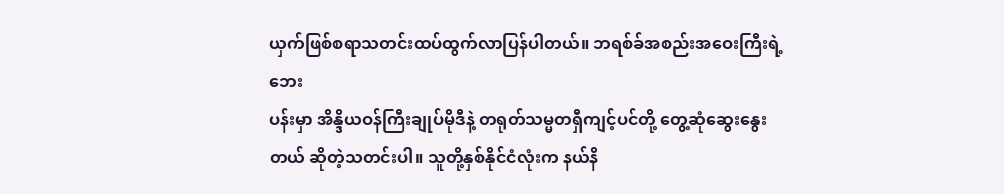ယှက်ဖြစ်စရာသတင်းထပ်ထွက်လာပြန်ပါတယ်။ ဘရစ်ခ်အစည်းအဝေးကြီးရဲ့ဘေး
ပန်းမှာ အိန္ဒိယဝန်ကြီးချုပ်မိုဒီနဲ့ တရုတ်သမ္မတရှီကျင့်ပင်တို့ တွေ့ဆုံဆွေးနွေးတယ် ဆိုတဲ့သတင်းပါ။ သူတို့နှစ်နိုင်ငံလုံးက နယ်နိ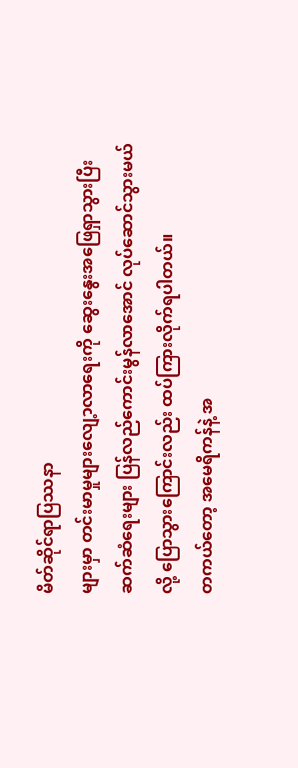မိတ်ဆိုင်ရာပြဿနာ
များမှာ တင်းမာမှုများလျေ့ာလာရေးကို ဆွေးနွေးအဖြေရှာသွားပြီး ဆက်ဆံရေးများ ပြန်လည်ကောင်းမွန်လာအောင် လုပ်ဆောင်သွားမယ်လို့ ပြောသွားကြောင်းလည်း ထပ်ကြားလိုက်ရပါတယ်။
တကယ်တော့ အမေရိကန်နဲ့ အ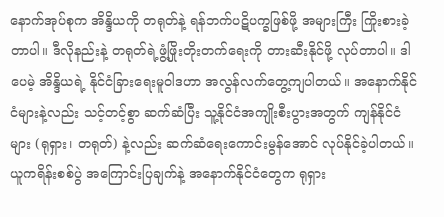နောက်အုပ်စုက အိန္ဒိယကို တရုတ်နဲ့ ရန်ဘက်ပဋိပက္ခဖြစ်ဖို့ အများကြီး ကြိုးစားခဲ့တာပါ။ ဒီလိုနည်းနဲ့ တရုတ်ရဲ့ဖွံ့ဖြိုးတိုးတက်ရေးကို တားဆီးနိုင်ဖို့ လုပ်တာပါ။ ဒါပေမဲ့ အိန္ဒိယရဲ့ နိုင်ငံခြားရေးမူဝါဒဟာ အလွန်လက်တွေ့ကျပါတယ်။ အနောက်နိုင်ငံများနဲ့လည်း သင့်တင့်စွာ ဆက်ဆံပြီး သူ့နိုင်ငံအကျိုးစီးပွားအတွက် ကျန်နိုင်ငံများ (ရုရှား၊ တရုတ်) နဲ့လည်း ဆက်ဆံရေးကောင်းမွန်အောင် လုပ်နိုင်ခဲ့ပါတယ်။
ယူကရိန်းစစ်ပွဲ အကြောင်းပြချက်နဲ့ အနောက်နိုင်ငံတွေက ရုရှား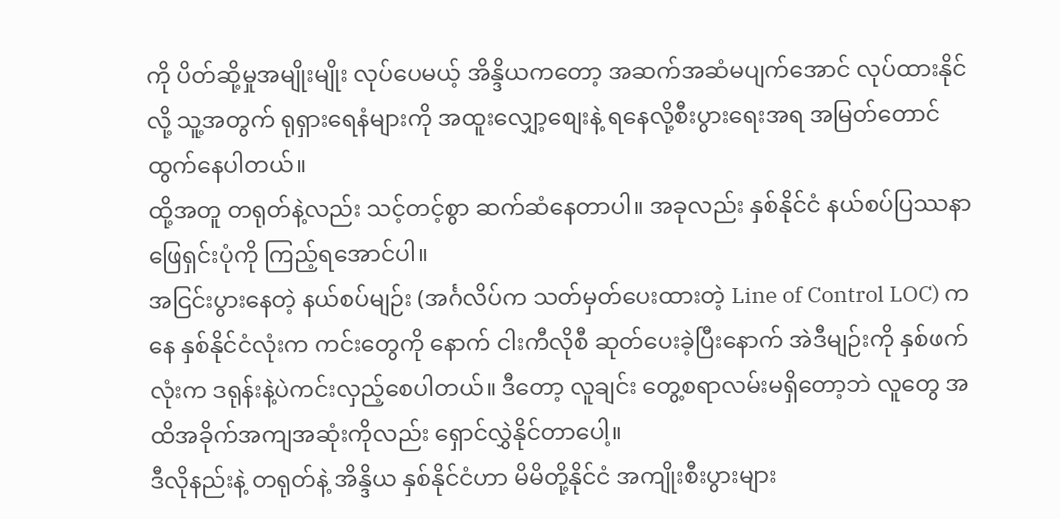ကို ပိတ်ဆို့မှုအမျိုးမျိုး လုပ်ပေမယ့် အိန္ဒိယကတော့ အဆက်အဆံမပျက်အောင် လုပ်ထားနိုင်လို့ သူ့အတွက် ရုရှားရေနံများကို အထူးလျှော့စျေးနဲ့ ရနေလို့စီးပွားရေးအရ အမြတ်တောင်ထွက်နေပါတယ်။
ထို့အတူ တရုတ်နဲ့လည်း သင့်တင့်စွာ ဆက်ဆံနေတာပါ။ အခုလည်း နှစ်နိုင်ငံ နယ်စပ်ပြဿနာဖြေရှင်းပုံကို ကြည့်ရအောင်ပါ။
အငြင်းပွားနေတဲ့ နယ်စပ်မျဉ်း (အင်္ဂလိပ်က သတ်မှတ်ပေးထားတဲ့ Line of Control LOC) ကနေ နှစ်နိုင်ငံလုံးက ကင်းတွေကို နောက် ငါးကီလိုစီ ဆုတ်ပေးခဲ့ပြီးနောက် အဲဒီမျဉ်းကို နှစ်ဖက်လုံးက ဒရုန်းနဲ့ပဲကင်းလှည့်စေပါတယ်။ ဒီတော့ လူချင်း တွေ့စရာလမ်းမရှိတော့ဘဲ လူတွေ အထိအခိုက်အကျအဆုံးကိုလည်း ရှောင်လွှဲနိုင်တာပေါ့။
ဒီလိုနည်းနဲ့ တရုတ်နဲ့ အိန္ဒိယ နှစ်နိုင်ငံဟာ မိမိတို့နိုင်ငံ အကျိုးစီးပွားများ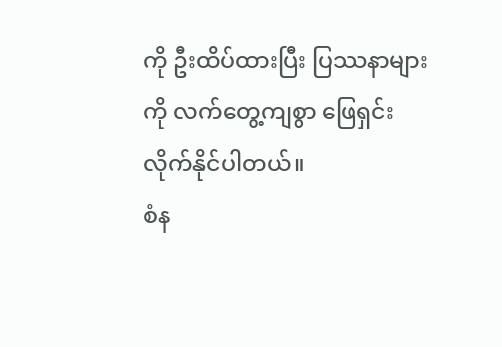ကို ဦးထိပ်ထားပြီး ပြဿနာများကို လက်တွေ့ကျစွာ ဖြေရှင်း လိုက်နိုင်ပါတယ်။
စံန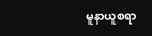မူနာယူစရာ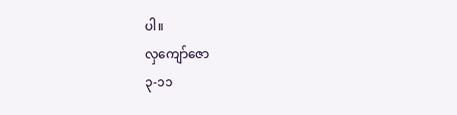ပါ။
လှကျော်ဇော
၃-၁၁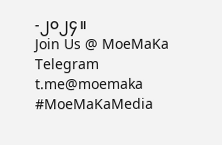-၂၀၂၄။
Join Us @ MoeMaKa Telegram
t.me@moemaka
#MoeMaKaMedia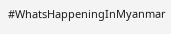#WhatsHappeningInMyanmar